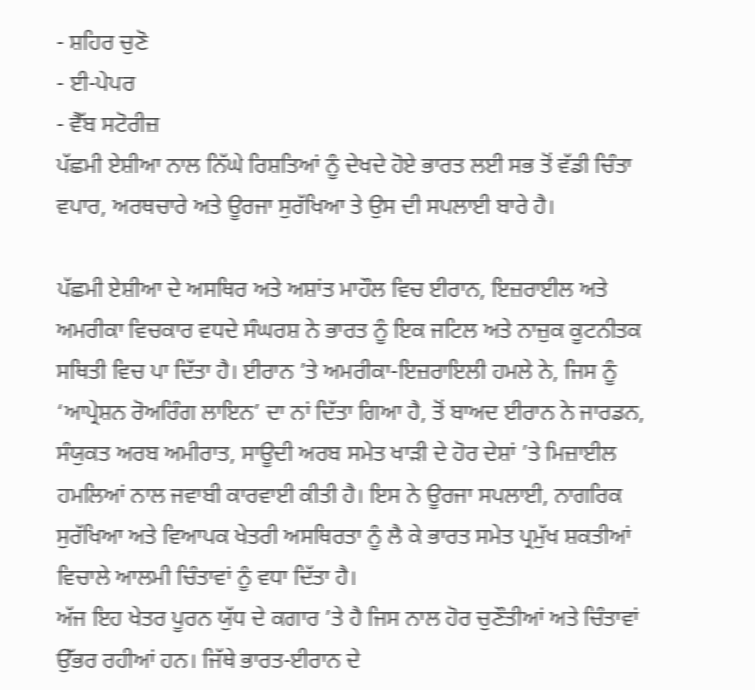- ਸ਼ਹਿਰ ਚੁਣੋ
- ਈ-ਪੇਪਰ
- ਵੈੱਬ ਸਟੋਰੀਜ਼
ਪੱਛਮੀ ਏਸ਼ੀਆ ਨਾਲ ਨਿੱਘੇ ਰਿਸ਼ਤਿਆਂ ਨੂੰ ਦੇਖਦੇ ਹੋਏ ਭਾਰਤ ਲਈ ਸਭ ਤੋਂ ਵੱਡੀ ਚਿੰਤਾ ਵਪਾਰ, ਅਰਥਚਾਰੇ ਅਤੇ ਊਰਜਾ ਸੁਰੱਖਿਆ ਤੇ ਉਸ ਦੀ ਸਪਲਾਈ ਬਾਰੇ ਹੈ।

ਪੱਛਮੀ ਏਸ਼ੀਆ ਦੇ ਅਸਥਿਰ ਅਤੇ ਅਸ਼ਾਂਤ ਮਾਹੌਲ ਵਿਚ ਈਰਾਨ, ਇਜ਼ਰਾਈਲ ਅਤੇ ਅਮਰੀਕਾ ਵਿਚਕਾਰ ਵਧਦੇ ਸੰਘਰਸ਼ ਨੇ ਭਾਰਤ ਨੂੰ ਇਕ ਜਟਿਲ ਅਤੇ ਨਾਜ਼ੁਕ ਕੂਟਨੀਤਕ ਸਥਿਤੀ ਵਿਚ ਪਾ ਦਿੱਤਾ ਹੈ। ਈਰਾਨ ’ਤੇ ਅਮਰੀਕਾ-ਇਜ਼ਰਾਇਲੀ ਹਮਲੇ ਨੇ, ਜਿਸ ਨੂੰ ‘ਆਪ੍ਰੇਸ਼ਨ ਰੋਅਰਿੰਗ ਲਾਇਨ’ ਦਾ ਨਾਂ ਦਿੱਤਾ ਗਿਆ ਹੈ, ਤੋਂ ਬਾਅਦ ਈਰਾਨ ਨੇ ਜਾਰਡਨ, ਸੰਯੁਕਤ ਅਰਬ ਅਮੀਰਾਤ, ਸਾਊਦੀ ਅਰਬ ਸਮੇਤ ਖਾੜੀ ਦੇ ਹੋਰ ਦੇਸ਼ਾਂ ’ਤੇ ਮਿਜ਼ਾਈਲ ਹਮਲਿਆਂ ਨਾਲ ਜਵਾਬੀ ਕਾਰਵਾਈ ਕੀਤੀ ਹੈ। ਇਸ ਨੇ ਊਰਜਾ ਸਪਲਾਈ, ਨਾਗਰਿਕ ਸੁਰੱਖਿਆ ਅਤੇ ਵਿਆਪਕ ਖੇਤਰੀ ਅਸਥਿਰਤਾ ਨੂੰ ਲੈ ਕੇ ਭਾਰਤ ਸਮੇਤ ਪ੍ਰਮੁੱਖ ਸ਼ਕਤੀਆਂ ਵਿਚਾਲੇ ਆਲਮੀ ਚਿੰਤਾਵਾਂ ਨੂੰ ਵਧਾ ਦਿੱਤਾ ਹੈ।
ਅੱਜ ਇਹ ਖੇਤਰ ਪੂਰਨ ਯੁੱਧ ਦੇ ਕਗਾਰ ’ਤੇ ਹੈ ਜਿਸ ਨਾਲ ਹੋਰ ਚੁਣੌਤੀਆਂ ਅਤੇ ਚਿੰਤਾਵਾਂ ਉੱਭਰ ਰਹੀਆਂ ਹਨ। ਜਿੱਥੇ ਭਾਰਤ-ਈਰਾਨ ਦੇ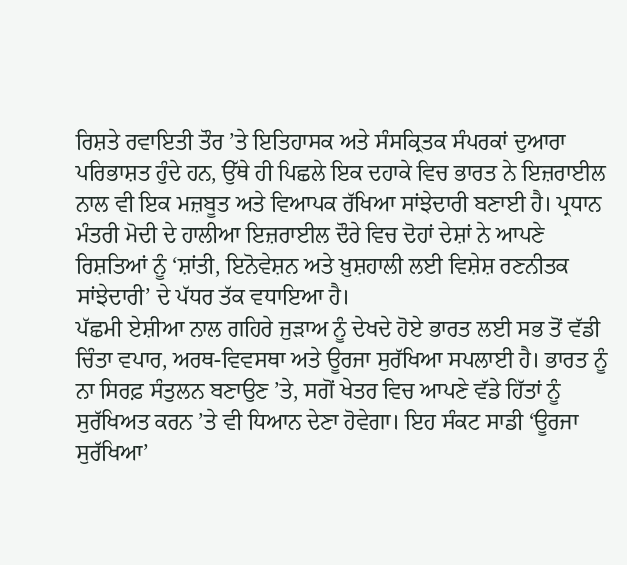ਰਿਸ਼ਤੇ ਰਵਾਇਤੀ ਤੌਰ ’ਤੇ ਇਤਿਹਾਸਕ ਅਤੇ ਸੰਸਕ੍ਰਿਤਕ ਸੰਪਰਕਾਂ ਦੁਆਰਾ ਪਰਿਭਾਸ਼ਤ ਹੁੰਦੇ ਹਨ, ਉੱਥੇ ਹੀ ਪਿਛਲੇ ਇਕ ਦਹਾਕੇ ਵਿਚ ਭਾਰਤ ਨੇ ਇਜ਼ਰਾਈਲ ਨਾਲ ਵੀ ਇਕ ਮਜ਼ਬੂਤ ਅਤੇ ਵਿਆਪਕ ਰੱਖਿਆ ਸਾਂਝੇਦਾਰੀ ਬਣਾਈ ਹੈ। ਪ੍ਰਧਾਨ ਮੰਤਰੀ ਮੋਦੀ ਦੇ ਹਾਲੀਆ ਇਜ਼ਰਾਈਲ ਦੌਰੇ ਵਿਚ ਦੋਹਾਂ ਦੇਸ਼ਾਂ ਨੇ ਆਪਣੇ ਰਿਸ਼ਤਿਆਂ ਨੂੰ ‘ਸ਼ਾਂਤੀ, ਇਨੋਵੇਸ਼ਨ ਅਤੇ ਖ਼ੁਸ਼ਹਾਲੀ ਲਈ ਵਿਸ਼ੇਸ਼ ਰਣਨੀਤਕ ਸਾਂਝੇਦਾਰੀ’ ਦੇ ਪੱਧਰ ਤੱਕ ਵਧਾਇਆ ਹੈ।
ਪੱਛਮੀ ਏਸ਼ੀਆ ਨਾਲ ਗਹਿਰੇ ਜੁੜਾਅ ਨੂੰ ਦੇਖਦੇ ਹੋਏ ਭਾਰਤ ਲਈ ਸਭ ਤੋਂ ਵੱਡੀ ਚਿੰਤਾ ਵਪਾਰ, ਅਰਥ-ਵਿਵਸਥਾ ਅਤੇ ਊਰਜਾ ਸੁਰੱਖਿਆ ਸਪਲਾਈ ਹੈ। ਭਾਰਤ ਨੂੰ ਨਾ ਸਿਰਫ਼ ਸੰਤੁਲਨ ਬਣਾਉਣ ’ਤੇ, ਸਗੋਂ ਖੇਤਰ ਵਿਚ ਆਪਣੇ ਵੱਡੇ ਹਿੱਤਾਂ ਨੂੰ ਸੁਰੱਖਿਅਤ ਕਰਨ ’ਤੇ ਵੀ ਧਿਆਨ ਦੇਣਾ ਹੋਵੇਗਾ। ਇਹ ਸੰਕਟ ਸਾਡੀ ‘ਊਰਜਾ ਸੁਰੱਖਿਆ’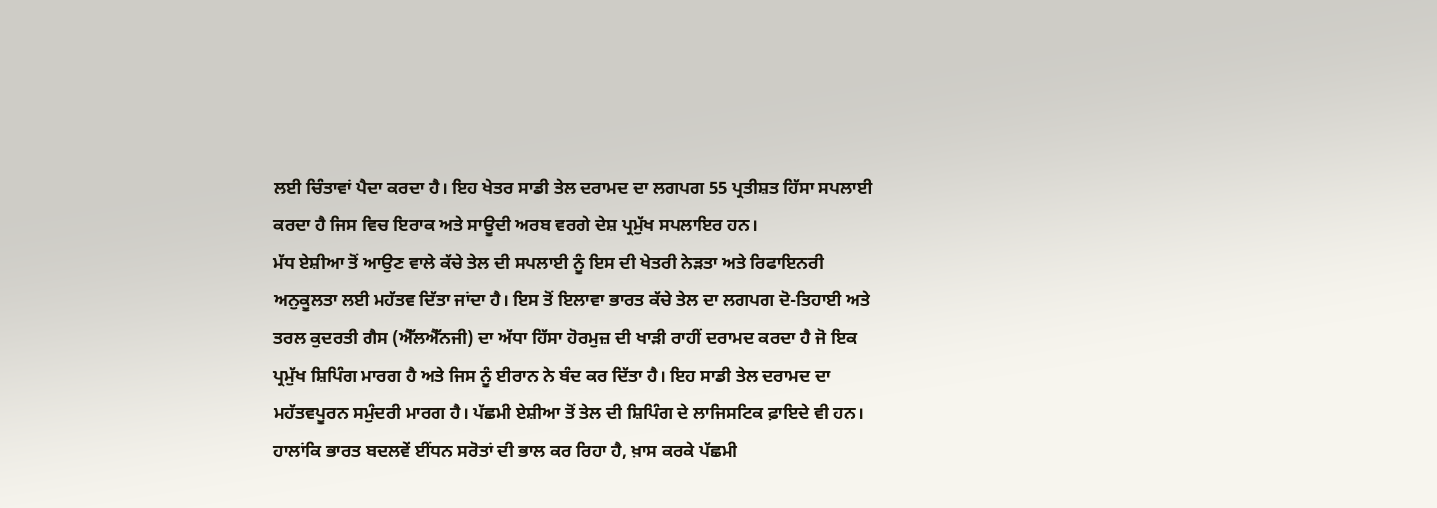ਲਈ ਚਿੰਤਾਵਾਂ ਪੈਦਾ ਕਰਦਾ ਹੈ। ਇਹ ਖੇਤਰ ਸਾਡੀ ਤੇਲ ਦਰਾਮਦ ਦਾ ਲਗਪਗ 55 ਪ੍ਰਤੀਸ਼ਤ ਹਿੱਸਾ ਸਪਲਾਈ ਕਰਦਾ ਹੈ ਜਿਸ ਵਿਚ ਇਰਾਕ ਅਤੇ ਸਾਊਦੀ ਅਰਬ ਵਰਗੇ ਦੇਸ਼ ਪ੍ਰਮੁੱਖ ਸਪਲਾਇਰ ਹਨ।
ਮੱਧ ਏਸ਼ੀਆ ਤੋਂ ਆਉਣ ਵਾਲੇ ਕੱਚੇ ਤੇਲ ਦੀ ਸਪਲਾਈ ਨੂੰ ਇਸ ਦੀ ਖੇਤਰੀ ਨੇੜਤਾ ਅਤੇ ਰਿਫਾਇਨਰੀ ਅਨੁਕੂਲਤਾ ਲਈ ਮਹੱਤਵ ਦਿੱਤਾ ਜਾਂਦਾ ਹੈ। ਇਸ ਤੋਂ ਇਲਾਵਾ ਭਾਰਤ ਕੱਚੇ ਤੇਲ ਦਾ ਲਗਪਗ ਦੋ-ਤਿਹਾਈ ਅਤੇ ਤਰਲ ਕੁਦਰਤੀ ਗੈਸ (ਐੱਲਐੱਨਜੀ) ਦਾ ਅੱਧਾ ਹਿੱਸਾ ਹੋਰਮੁਜ਼ ਦੀ ਖਾੜੀ ਰਾਹੀਂ ਦਰਾਮਦ ਕਰਦਾ ਹੈ ਜੋ ਇਕ ਪ੍ਰਮੁੱਖ ਸ਼ਿਪਿੰਗ ਮਾਰਗ ਹੈ ਅਤੇ ਜਿਸ ਨੂੰ ਈਰਾਨ ਨੇ ਬੰਦ ਕਰ ਦਿੱਤਾ ਹੈ। ਇਹ ਸਾਡੀ ਤੇਲ ਦਰਾਮਦ ਦਾ ਮਹੱਤਵਪੂਰਨ ਸਮੁੰਦਰੀ ਮਾਰਗ ਹੈ। ਪੱਛਮੀ ਏਸ਼ੀਆ ਤੋਂ ਤੇਲ ਦੀ ਸ਼ਿਪਿੰਗ ਦੇ ਲਾਜਿਸਟਿਕ ਫ਼ਾਇਦੇ ਵੀ ਹਨ। ਹਾਲਾਂਕਿ ਭਾਰਤ ਬਦਲਵੇਂ ਈਂਧਨ ਸਰੋਤਾਂ ਦੀ ਭਾਲ ਕਰ ਰਿਹਾ ਹੈ, ਖ਼ਾਸ ਕਰਕੇ ਪੱਛਮੀ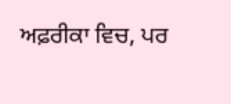ਅਫ਼ਰੀਕਾ ਵਿਚ, ਪਰ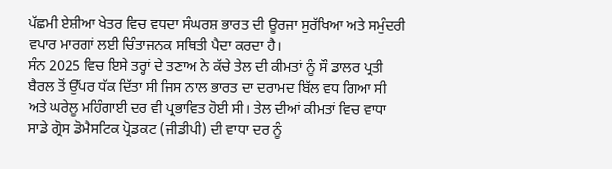ਪੱਛਮੀ ਏਸ਼ੀਆ ਖੇਤਰ ਵਿਚ ਵਧਦਾ ਸੰਘਰਸ਼ ਭਾਰਤ ਦੀ ਊਰਜਾ ਸੁਰੱਖਿਆ ਅਤੇ ਸਮੁੰਦਰੀ ਵਪਾਰ ਮਾਰਗਾਂ ਲਈ ਚਿੰਤਾਜਨਕ ਸਥਿਤੀ ਪੈਦਾ ਕਰਦਾ ਹੈ।
ਸੰਨ 2025 ਵਿਚ ਇਸੇ ਤਰ੍ਹਾਂ ਦੇ ਤਣਾਅ ਨੇ ਕੱਚੇ ਤੇਲ ਦੀ ਕੀਮਤਾਂ ਨੂੰ ਸੌ ਡਾਲਰ ਪ੍ਰਤੀ ਬੈਰਲ ਤੋਂ ਉੱਪਰ ਧੱਕ ਦਿੱਤਾ ਸੀ ਜਿਸ ਨਾਲ ਭਾਰਤ ਦਾ ਦਰਾਮਦ ਬਿੱਲ ਵਧ ਗਿਆ ਸੀ ਅਤੇ ਘਰੇਲੂ ਮਹਿੰਗਾਈ ਦਰ ਵੀ ਪ੍ਰਭਾਵਿਤ ਹੋਈ ਸੀ। ਤੇਲ ਦੀਆਂ ਕੀਮਤਾਂ ਵਿਚ ਵਾਧਾ ਸਾਡੇ ਗ੍ਰੋਸ ਡੋਮੈਸਟਿਕ ਪ੍ਰੋਡਕਟ (ਜੀਡੀਪੀ) ਦੀ ਵਾਧਾ ਦਰ ਨੂੰ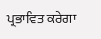ਪ੍ਰਭਾਵਿਤ ਕਰੇਗਾ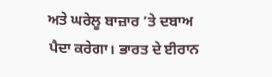ਅਤੇ ਘਰੇਲੂ ਬਾਜ਼ਾਰ ’ਤੇ ਦਬਾਅ ਪੈਦਾ ਕਰੇਗਾ। ਭਾਰਤ ਦੇ ਈਰਾਨ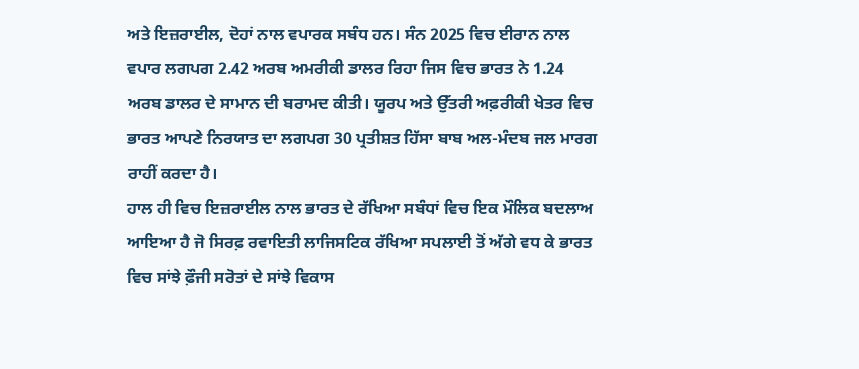ਅਤੇ ਇਜ਼ਰਾਈਲ, ਦੋਹਾਂ ਨਾਲ ਵਪਾਰਕ ਸਬੰਧ ਹਨ। ਸੰਨ 2025 ਵਿਚ ਈਰਾਨ ਨਾਲ ਵਪਾਰ ਲਗਪਗ 2.42 ਅਰਬ ਅਮਰੀਕੀ ਡਾਲਰ ਰਿਹਾ ਜਿਸ ਵਿਚ ਭਾਰਤ ਨੇ 1.24 ਅਰਬ ਡਾਲਰ ਦੇ ਸਾਮਾਨ ਦੀ ਬਰਾਮਦ ਕੀਤੀ। ਯੂਰਪ ਅਤੇ ਉੱਤਰੀ ਅਫ਼ਰੀਕੀ ਖੇਤਰ ਵਿਚ ਭਾਰਤ ਆਪਣੇ ਨਿਰਯਾਤ ਦਾ ਲਗਪਗ 30 ਪ੍ਰਤੀਸ਼ਤ ਹਿੱਸਾ ਬਾਬ ਅਲ-ਮੰਦਬ ਜਲ ਮਾਰਗ ਰਾਹੀਂ ਕਰਦਾ ਹੈ।
ਹਾਲ ਹੀ ਵਿਚ ਇਜ਼ਰਾਈਲ ਨਾਲ ਭਾਰਤ ਦੇ ਰੱਖਿਆ ਸਬੰਧਾਂ ਵਿਚ ਇਕ ਮੌਲਿਕ ਬਦਲਾਅ ਆਇਆ ਹੈ ਜੋ ਸਿਰਫ਼ ਰਵਾਇਤੀ ਲਾਜਿਸਟਿਕ ਰੱਖਿਆ ਸਪਲਾਈ ਤੋਂ ਅੱਗੇ ਵਧ ਕੇ ਭਾਰਤ ਵਿਚ ਸਾਂਝੇ ਫ਼ੌਜੀ ਸਰੋਤਾਂ ਦੇ ਸਾਂਝੇ ਵਿਕਾਸ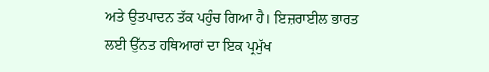ਅਤੇ ਉਤਪਾਦਨ ਤੱਕ ਪਹੁੰਚ ਗਿਆ ਹੈ। ਇਜ਼ਰਾਈਲ ਭਾਰਤ ਲਈ ਉੱਨਤ ਹਥਿਆਰਾਂ ਦਾ ਇਕ ਪ੍ਰਮੁੱਖ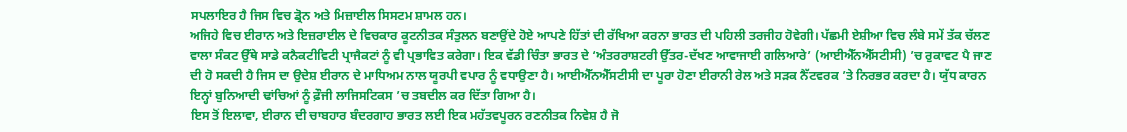ਸਪਲਾਇਰ ਹੈ ਜਿਸ ਵਿਚ ਡ੍ਰੋਨ ਅਤੇ ਮਿਜ਼ਾਈਲ ਸਿਸਟਮ ਸ਼ਾਮਲ ਹਨ।
ਅਜਿਹੇ ਵਿਚ ਈਰਾਨ ਅਤੇ ਇਜ਼ਰਾਈਲ ਦੇ ਵਿਚਕਾਰ ਕੂਟਨੀਤਕ ਸੰਤੁਲਨ ਬਣਾਉਂਦੇ ਹੋਏ ਆਪਣੇ ਹਿੱਤਾਂ ਦੀ ਰੱਖਿਆ ਕਰਨਾ ਭਾਰਤ ਦੀ ਪਹਿਲੀ ਤਰਜੀਹ ਹੋਵੇਗੀ। ਪੱਛਮੀ ਏਸ਼ੀਆ ਵਿਚ ਲੰਬੇ ਸਮੇਂ ਤੱਕ ਚੱਲਣ ਵਾਲਾ ਸੰਕਟ ਉੱਥੇ ਸਾਡੇ ਕਨੈਕਟੀਵਿਟੀ ਪ੍ਰਾਜੈਕਟਾਂ ਨੂੰ ਵੀ ਪ੍ਰਭਾਵਿਤ ਕਰੇਗਾ। ਇਕ ਵੱਡੀ ਚਿੰਤਾ ਭਾਰਤ ਦੇ ‘ਅੰਤਰਰਾਸ਼ਟਰੀ ਉੱਤਰ-ਦੱਖਣ ਆਵਾਜਾਈ ਗਲਿਆਰੇ’ (ਆਈਐੱਨਐੱਸਟੀਸੀ) ’ਚ ਰੁਕਾਵਟ ਪੈ ਜਾਣ ਦੀ ਹੋ ਸਕਦੀ ਹੈ ਜਿਸ ਦਾ ਉਦੇਸ਼ ਈਰਾਨ ਦੇ ਮਾਧਿਅਮ ਨਾਲ ਯੂਰਪੀ ਵਪਾਰ ਨੂੰ ਵਧਾਉਣਾ ਹੈ। ਆਈਐੱਨਐੱਸਟੀਸੀ ਦਾ ਪੂਰਾ ਹੋਣਾ ਈਰਾਨੀ ਰੇਲ ਅਤੇ ਸੜਕ ਨੈੱਟਵਰਕ ’ਤੇ ਨਿਰਭਰ ਕਰਦਾ ਹੈ। ਯੁੱਧ ਕਾਰਨ ਇਨ੍ਹਾਂ ਬੁਨਿਆਦੀ ਢਾਂਚਿਆਂ ਨੂੰ ਫ਼ੌਜੀ ਲਾਜਿਸਟਿਕਸ ’ਚ ਤਬਦੀਲ ਕਰ ਦਿੱਤਾ ਗਿਆ ਹੈ।
ਇਸ ਤੋਂ ਇਲਾਵਾ, ਈਰਾਨ ਦੀ ਚਾਬਹਾਰ ਬੰਦਰਗਾਹ ਭਾਰਤ ਲਈ ਇਕ ਮਹੱਤਵਪੂਰਨ ਰਣਨੀਤਕ ਨਿਵੇਸ਼ ਹੈ ਜੋ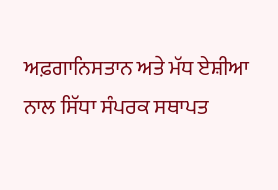ਅਫ਼ਗਾਨਿਸਤਾਨ ਅਤੇ ਮੱਧ ਏਸ਼ੀਆ ਨਾਲ ਸਿੱਧਾ ਸੰਪਰਕ ਸਥਾਪਤ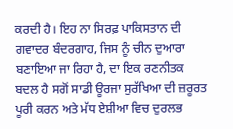ਕਰਦੀ ਹੈ। ਇਹ ਨਾ ਸਿਰਫ਼ ਪਾਕਿਸਤਾਨ ਦੀ ਗਵਾਦਰ ਬੰਦਰਗਾਹ, ਜਿਸ ਨੂੰ ਚੀਨ ਦੁਆਰਾ ਬਣਾਇਆ ਜਾ ਰਿਹਾ ਹੈ, ਦਾ ਇਕ ਰਣਨੀਤਕ ਬਦਲ ਹੈ ਸਗੋਂ ਸਾਡੀ ਊਰਜਾ ਸੁਰੱਖਿਆ ਦੀ ਜ਼ਰੂਰਤ ਪੂਰੀ ਕਰਨ ਅਤੇ ਮੱਧ ਏਸ਼ੀਆ ਵਿਚ ਦੁਰਲਭ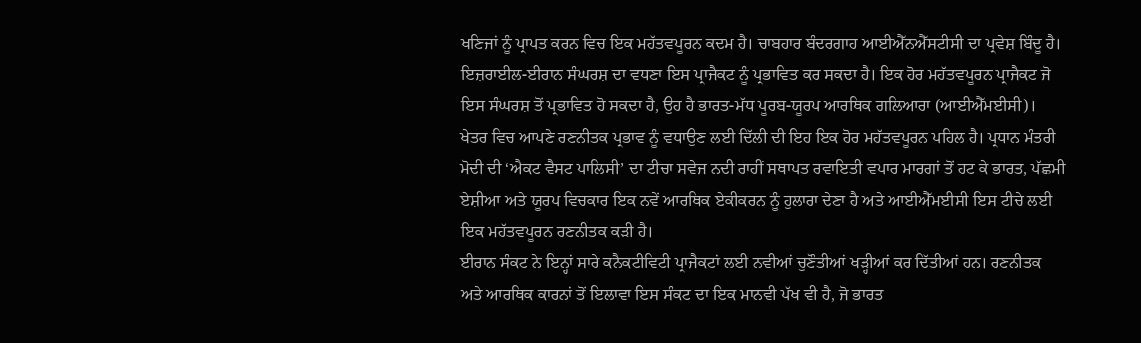ਖਣਿਜਾਂ ਨੂੰ ਪ੍ਰਾਪਤ ਕਰਨ ਵਿਚ ਇਕ ਮਹੱਤਵਪੂਰਨ ਕਦਮ ਹੈ। ਚਾਬਹਾਰ ਬੰਦਰਗਾਹ ਆਈਐੱਨਐੱਸਟੀਸੀ ਦਾ ਪ੍ਰਵੇਸ਼ ਬਿੰਦੂ ਹੈ।
ਇਜ਼ਰਾਈਲ-ਈਰਾਨ ਸੰਘਰਸ਼ ਦਾ ਵਧਣਾ ਇਸ ਪ੍ਰਾਜੈਕਟ ਨੂੰ ਪ੍ਰਭਾਵਿਤ ਕਰ ਸਕਦਾ ਹੈ। ਇਕ ਹੋਰ ਮਹੱਤਵਪੂਰਨ ਪ੍ਰਾਜੈਕਟ ਜੋ ਇਸ ਸੰਘਰਸ਼ ਤੋਂ ਪ੍ਰਭਾਵਿਤ ਹੋ ਸਕਦਾ ਹੈ, ਉਹ ਹੈ ਭਾਰਤ-ਮੱਧ ਪੂਰਬ-ਯੂਰਪ ਆਰਥਿਕ ਗਲਿਆਰਾ (ਆਈਐੱਮਈਸੀ)। ਖੇਤਰ ਵਿਚ ਆਪਣੇ ਰਣਨੀਤਕ ਪ੍ਰਭਾਵ ਨੂੰ ਵਧਾਉਣ ਲਈ ਦਿੱਲੀ ਦੀ ਇਹ ਇਕ ਹੋਰ ਮਹੱਤਵਪੂਰਨ ਪਹਿਲ ਹੈ। ਪ੍ਰਧਾਨ ਮੰਤਰੀ ਮੋਦੀ ਦੀ ‘ਐਕਟ ਵੈਸਟ ਪਾਲਿਸੀ’ ਦਾ ਟੀਚਾ ਸਵੇਜ ਨਦੀ ਰਾਹੀਂ ਸਥਾਪਤ ਰਵਾਇਤੀ ਵਪਾਰ ਮਾਰਗਾਂ ਤੋਂ ਹਟ ਕੇ ਭਾਰਤ, ਪੱਛਮੀ ਏਸ਼ੀਆ ਅਤੇ ਯੂਰਪ ਵਿਚਕਾਰ ਇਕ ਨਵੇਂ ਆਰਥਿਕ ਏਕੀਕਰਨ ਨੂੰ ਹੁਲਾਰਾ ਦੇਣਾ ਹੈ ਅਤੇ ਆਈਐੱਮਈਸੀ ਇਸ ਟੀਚੇ ਲਈ ਇਕ ਮਹੱਤਵਪੂਰਨ ਰਣਨੀਤਕ ਕੜੀ ਹੈ।
ਈਰਾਨ ਸੰਕਟ ਨੇ ਇਨ੍ਹਾਂ ਸਾਰੇ ਕਨੈਕਟੀਵਿਟੀ ਪ੍ਰਾਜੈਕਟਾਂ ਲਈ ਨਵੀਆਂ ਚੁਣੌਤੀਆਂ ਖੜ੍ਹੀਆਂ ਕਰ ਦਿੱਤੀਆਂ ਹਨ। ਰਣਨੀਤਕ ਅਤੇ ਆਰਥਿਕ ਕਾਰਨਾਂ ਤੋਂ ਇਲਾਵਾ ਇਸ ਸੰਕਟ ਦਾ ਇਕ ਮਾਨਵੀ ਪੱਖ ਵੀ ਹੈ, ਜੋ ਭਾਰਤ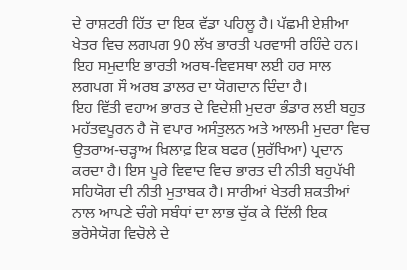ਦੇ ਰਾਸ਼ਟਰੀ ਹਿੱਤ ਦਾ ਇਕ ਵੱਡਾ ਪਹਿਲੂ ਹੈ। ਪੱਛਮੀ ਏਸ਼ੀਆ ਖੇਤਰ ਵਿਚ ਲਗਪਗ 90 ਲੱਖ ਭਾਰਤੀ ਪਰਵਾਸੀ ਰਹਿੰਦੇ ਹਨ। ਇਹ ਸਮੁਦਾਇ ਭਾਰਤੀ ਅਰਥ-ਵਿਵਸਥਾ ਲਈ ਹਰ ਸਾਲ ਲਗਪਗ ਸੌ ਅਰਬ ਡਾਲਰ ਦਾ ਯੋਗਦਾਨ ਦਿੰਦਾ ਹੈ।
ਇਹ ਵਿੱਤੀ ਵਹਾਅ ਭਾਰਤ ਦੇ ਵਿਦੇਸ਼ੀ ਮੁਦਰਾ ਭੰਡਾਰ ਲਈ ਬਹੁਤ ਮਹੱਤਵਪੂਰਨ ਹੈ ਜੋ ਵਪਾਰ ਅਸੰਤੁਲਨ ਅਤੇ ਆਲਮੀ ਮੁਦਰਾ ਵਿਚ ਉਤਰਾਅ-ਚੜ੍ਹਾਅ ਖ਼ਿਲਾਫ਼ ਇਕ ਬਫਰ (ਸੁਰੱਖਿਆ) ਪ੍ਰਦਾਨ ਕਰਦਾ ਹੈ। ਇਸ ਪੂਰੇ ਵਿਵਾਦ ਵਿਚ ਭਾਰਤ ਦੀ ਨੀਤੀ ਬਹੁਪੱਖੀ ਸਹਿਯੋਗ ਦੀ ਨੀਤੀ ਮੁਤਾਬਕ ਹੈ। ਸਾਰੀਆਂ ਖੇਤਰੀ ਸ਼ਕਤੀਆਂ ਨਾਲ ਆਪਣੇ ਚੰਗੇ ਸਬੰਧਾਂ ਦਾ ਲਾਭ ਚੁੱਕ ਕੇ ਦਿੱਲੀ ਇਕ ਭਰੋਸੇਯੋਗ ਵਿਚੋਲੇ ਦੇ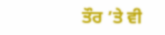ਤੌਰ ’ਤੇ ਵੀ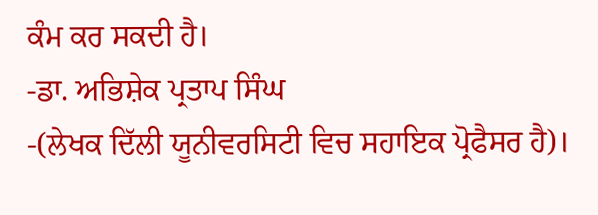ਕੰਮ ਕਰ ਸਕਦੀ ਹੈ।
-ਡਾ. ਅਭਿਸ਼ੇਕ ਪ੍ਰਤਾਪ ਸਿੰਘ
-(ਲੇਖਕ ਦਿੱਲੀ ਯੂਨੀਵਰਸਿਟੀ ਵਿਚ ਸਹਾਇਕ ਪ੍ਰੋਫੈਸਰ ਹੈ)।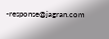-response@jagran.com